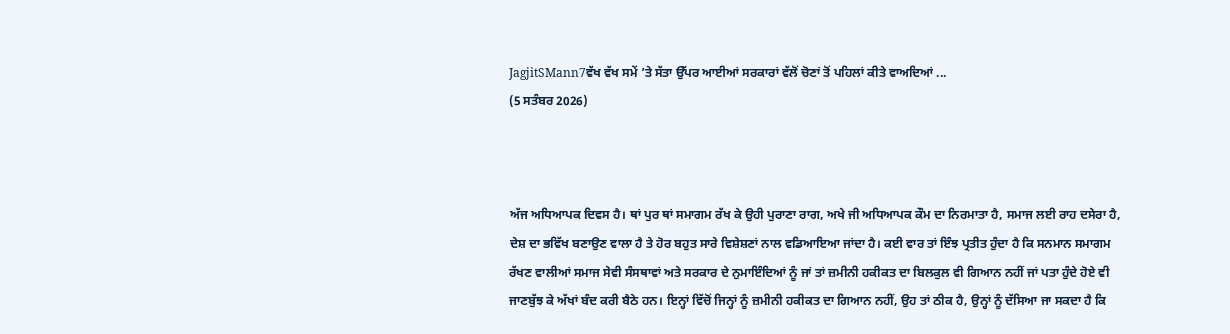JagjitSMann7ਵੱਖ ਵੱਖ ਸਮੇਂ ’ਤੇ ਸੱਤਾ ਉੱਪਰ ਆਈਆਂ ਸਰਕਾਰਾਂ ਵੱਲੋਂ ਚੋਣਾਂ ਤੋਂ ਪਹਿਲਾਂ ਕੀਤੇ ਵਾਅਦਿਆਂ ...
(5 ਸਤੰਬਰ 2026)



ਅੱਜ ਅਧਿਆਪਕ ਦਿਵਸ ਹੈ। ਥਾਂ ਪੁਰ ਥਾਂ ਸਮਾਗਮ ਰੱਖ ਕੇ ਉਹੀ ਪੁਰਾਣਾ ਰਾਗ, ਅਖੇ ਜੀ ਅਧਿਆਪਕ ਕੌਮ ਦਾ ਨਿਰਮਾਤਾ ਹੈ, ਸਮਾਜ ਲਈ ਰਾਹ ਦਸੇਰਾ ਹੈ, ਦੇਸ਼ ਦਾ ਭਵਿੱਖ ਬਣਾਉਣ ਵਾਲਾ ਹੈ ਤੇ ਹੋਰ ਬਹੁਤ ਸਾਰੇ ਵਿਸ਼ੇਸ਼ਣਾਂ ਨਾਲ ਵਡਿਆਇਆ ਜਾਂਦਾ ਹੈ। ਕਈ ਵਾਰ ਤਾਂ ਇੰਝ ਪ੍ਰਤੀਤ ਹੁੰਦਾ ਹੈ ਕਿ ਸਨਮਾਨ ਸਮਾਗਮ ਰੱਖਣ ਵਾਲੀਆਂ ਸਮਾਜ ਸੇਵੀ ਸੰਸਥਾਵਾਂ ਅਤੇ ਸਰਕਾਰ ਦੇ ਨੁਮਾਇੰਦਿਆਂ ਨੂੰ ਜਾਂ ਤਾਂ ਜ਼ਮੀਨੀ ਹਕੀਕਤ ਦਾ ਬਿਲਕੁਲ ਵੀ ਗਿਆਨ ਨਹੀਂ ਜਾਂ ਪਤਾ ਹੁੰਦੇ ਹੋਏ ਵੀ ਜਾਣਬੁੱਝ ਕੇ ਅੱਖਾਂ ਬੰਦ ਕਰੀ ਬੈਠੇ ਹਨ। ਇਨ੍ਹਾਂ ਵਿੱਚੋਂ ਜਿਨ੍ਹਾਂ ਨੂੰ ਜ਼ਮੀਨੀ ਹਕੀਕਤ ਦਾ ਗਿਆਨ ਨਹੀਂ, ਉਹ ਤਾਂ ਠੀਕ ਹੈ, ਉਨ੍ਹਾਂ ਨੂੰ ਦੱਸਿਆ ਜਾ ਸਕਦਾ ਹੈ ਕਿ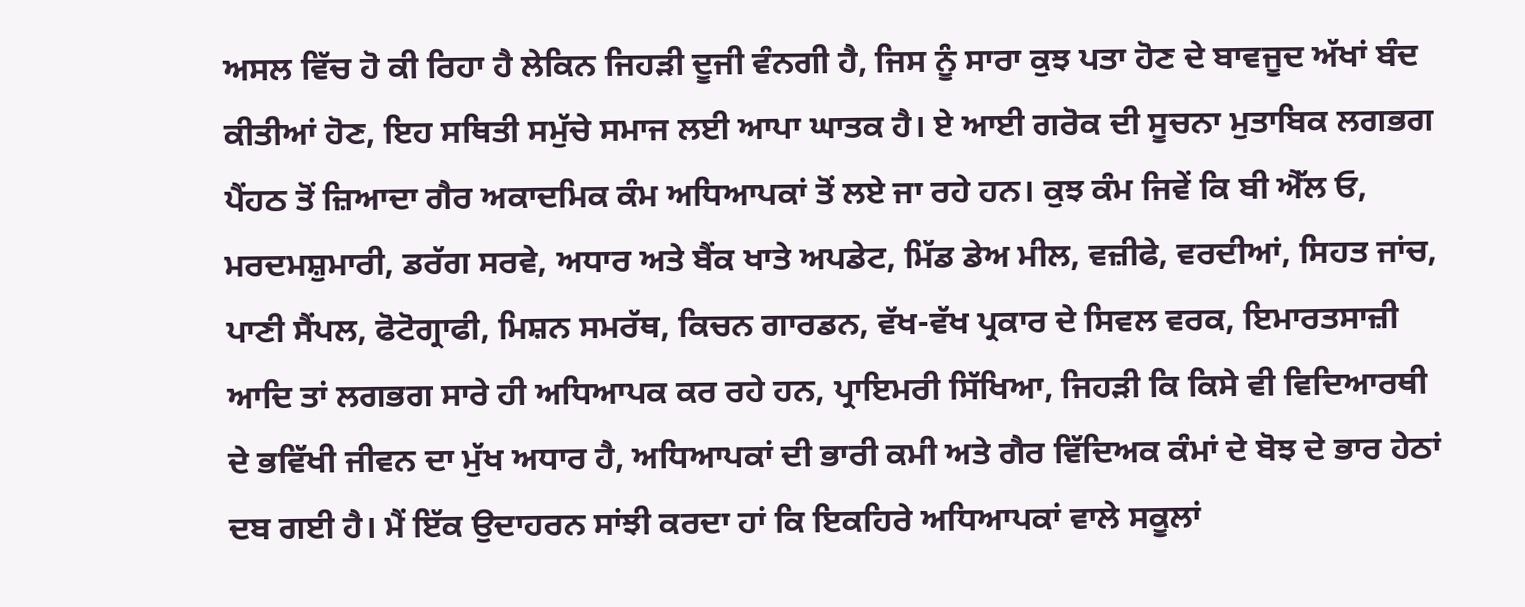ਅਸਲ ਵਿੱਚ ਹੋ ਕੀ ਰਿਹਾ ਹੈ ਲੇਕਿਨ ਜਿਹੜੀ ਦੂਜੀ ਵੰਨਗੀ ਹੈ, ਜਿਸ ਨੂੰ ਸਾਰਾ ਕੁਝ ਪਤਾ ਹੋਣ ਦੇ ਬਾਵਜੂਦ ਅੱਖਾਂ ਬੰਦ ਕੀਤੀਆਂ ਹੋਣ, ਇਹ ਸਥਿਤੀ ਸਮੁੱਚੇ ਸਮਾਜ ਲਈ ਆਪਾ ਘਾਤਕ ਹੈ। ਏ ਆਈ ਗਰੋਕ ਦੀ ਸੂਚਨਾ ਮੁਤਾਬਿਕ ਲਗਭਗ ਪੈਂਹਠ ਤੋਂ ਜ਼ਿਆਦਾ ਗੈਰ ਅਕਾਦਮਿਕ ਕੰਮ ਅਧਿਆਪਕਾਂ ਤੋਂ ਲਏ ਜਾ ਰਹੇ ਹਨ। ਕੁਝ ਕੰਮ ਜਿਵੇਂ ਕਿ ਬੀ ਐੱਲ ਓ, ਮਰਦਮਸ਼ੁਮਾਰੀ, ਡਰੱਗ ਸਰਵੇ, ਅਧਾਰ ਅਤੇ ਬੈਂਕ ਖਾਤੇ ਅਪਡੇਟ, ਮਿੱਡ ਡੇਅ ਮੀਲ, ਵਜ਼ੀਫੇ, ਵਰਦੀਆਂ, ਸਿਹਤ ਜਾਂਚ, ਪਾਣੀ ਸੈਂਪਲ, ਫੋਟੋਗ੍ਰਾਫੀ, ਮਿਸ਼ਨ ਸਮਰੱਥ, ਕਿਚਨ ਗਾਰਡਨ, ਵੱਖ-ਵੱਖ ਪ੍ਰਕਾਰ ਦੇ ਸਿਵਲ ਵਰਕ, ਇਮਾਰਤਸਾਜ਼ੀ ਆਦਿ ਤਾਂ ਲਗਭਗ ਸਾਰੇ ਹੀ ਅਧਿਆਪਕ ਕਰ ਰਹੇ ਹਨ, ਪ੍ਰਾਇਮਰੀ ਸਿੱਖਿਆ, ਜਿਹੜੀ ਕਿ ਕਿਸੇ ਵੀ ਵਿਦਿਆਰਥੀ ਦੇ ਭਵਿੱਖੀ ਜੀਵਨ ਦਾ ਮੁੱਖ ਅਧਾਰ ਹੈ, ਅਧਿਆਪਕਾਂ ਦੀ ਭਾਰੀ ਕਮੀ ਅਤੇ ਗੈਰ ਵਿੱਦਿਅਕ ਕੰਮਾਂ ਦੇ ਬੋਝ ਦੇ ਭਾਰ ਹੇਠਾਂ ਦਬ ਗਈ ਹੈ। ਮੈਂ ਇੱਕ ਉਦਾਹਰਨ ਸਾਂਝੀ ਕਰਦਾ ਹਾਂ ਕਿ ਇਕਹਿਰੇ ਅਧਿਆਪਕਾਂ ਵਾਲੇ ਸਕੂਲਾਂ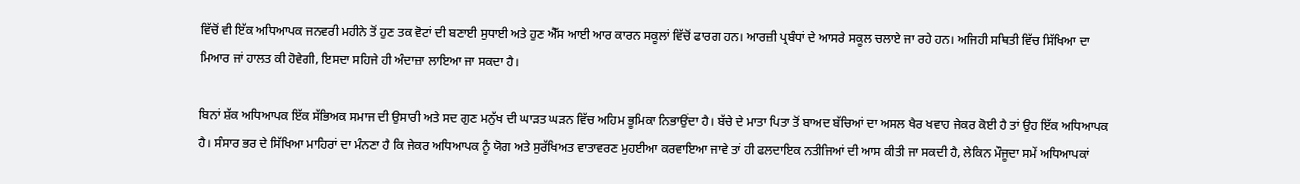ਵਿੱਚੋਂ ਵੀ ਇੱਕ ਅਧਿਆਪਕ ਜਨਵਰੀ ਮਹੀਨੇ ਤੋਂ ਹੁਣ ਤਕ ਵੋਟਾਂ ਦੀ ਬਣਾਈ ਸੁਧਾਈ ਅਤੇ ਹੁਣ ਐੱਸ ਆਈ ਆਰ ਕਾਰਨ ਸਕੂਲਾਂ ਵਿੱਚੋਂ ਫਾਰਗ ਹਨ। ਆਰਜ਼ੀ ਪ੍ਰਬੰਧਾਂ ਦੇ ਆਸਰੇ ਸਕੂਲ ਚਲਾਏ ਜਾ ਰਹੇ ਹਨ। ਅਜਿਹੀ ਸਥਿਤੀ ਵਿੱਚ ਸਿੱਖਿਆ ਦਾ ਮਿਆਰ ਜਾਂ ਹਾਲਤ ਕੀ ਹੋਵੇਗੀ, ਇਸਦਾ ਸਹਿਜੇ ਹੀ ਅੰਦਾਜ਼ਾ ਲਾਇਆ ਜਾ ਸਕਦਾ ਹੈ।

ਬਿਨਾਂ ਸ਼ੱਕ ਅਧਿਆਪਕ ਇੱਕ ਸੱਭਿਅਕ ਸਮਾਜ ਦੀ ਉਸਾਰੀ ਅਤੇ ਸਦ ਗੁਣ ਮਨੁੱਖ ਦੀ ਘਾੜਤ ਘੜਨ ਵਿੱਚ ਅਹਿਮ ਭੂਮਿਕਾ ਨਿਭਾਉਂਦਾ ਹੈ। ਬੱਚੇ ਦੇ ਮਾਤਾ ਪਿਤਾ ਤੋਂ ਬਾਅਦ ਬੱਚਿਆਂ ਦਾ ਅਸਲ ਖੈਰ ਖਵਾਹ ਜੇਕਰ ਕੋਈ ਹੈ ਤਾਂ ਉਹ ਇੱਕ ਅਧਿਆਪਕ ਹੈ। ਸੰਸਾਰ ਭਰ ਦੇ ਸਿੱਖਿਆ ਮਾਹਿਰਾਂ ਦਾ ਮੰਨਣਾ ਹੈ ਕਿ ਜੇਕਰ ਅਧਿਆਪਕ ਨੂੰ ਯੋਗ ਅਤੇ ਸੁਰੱਖਿਅਤ ਵਾਤਾਵਰਣ ਮੁਹਈਆ ਕਰਵਾਇਆ ਜਾਵੇ ਤਾਂ ਹੀ ਫਲਦਾਇਕ ਨਤੀਜਿਆਂ ਦੀ ਆਸ ਕੀਤੀ ਜਾ ਸਕਦੀ ਹੈ, ਲੇਕਿਨ ਮੌਜੂਦਾ ਸਮੇਂ ਅਧਿਆਪਕਾਂ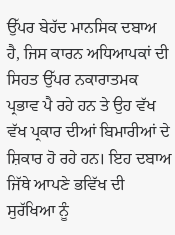ਉੱਪਰ ਬੇਹੱਦ ਮਾਨਸਿਕ ਦਬਾਅ ਹੈ, ਜਿਸ ਕਾਰਨ ਅਧਿਆਪਕਾਂ ਦੀ ਸਿਹਤ ਉੱਪਰ ਨਕਾਰਾਤਮਕ ਪ੍ਰਭਾਵ ਪੈ ਰਹੇ ਹਨ ਤੇ ਉਹ ਵੱਖ ਵੱਖ ਪ੍ਰਕਾਰ ਦੀਆਂ ਬਿਮਾਰੀਆਂ ਦੇ ਸ਼ਿਕਾਰ ਹੋ ਰਹੇ ਹਨ। ਇਹ ਦਬਾਅ ਜਿੱਥੇ ਆਪਣੇ ਭਵਿੱਖ ਦੀ ਸੁਰੱਖਿਆ ਨੂੰ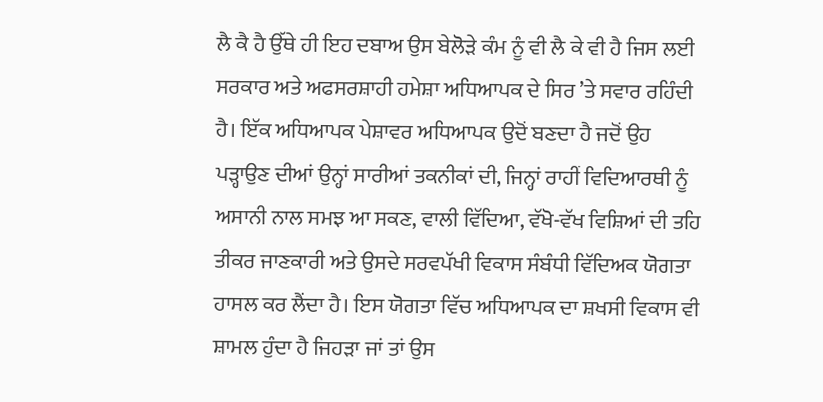ਲੈ ਕੈ ਹੈ ਉੱਥੇ ਹੀ ਇਹ ਦਬਾਅ ਉਸ ਬੇਲੋੜੇ ਕੰਮ ਨੂੰ ਵੀ ਲੈ ਕੇ ਵੀ ਹੈ ਜਿਸ ਲਈ ਸਰਕਾਰ ਅਤੇ ਅਫਸਰਸ਼ਾਹੀ ਹਮੇਸ਼ਾ ਅਧਿਆਪਕ ਦੇ ਸਿਰ ’ਤੇ ਸਵਾਰ ਰਹਿੰਦੀ ਹੈ। ਇੱਕ ਅਧਿਆਪਕ ਪੇਸ਼ਾਵਰ ਅਧਿਆਪਕ ਉਦੋਂ ਬਣਦਾ ਹੈ ਜਦੋਂ ਉਹ ਪੜ੍ਹਾਉਣ ਦੀਆਂ ਉਨ੍ਹਾਂ ਸਾਰੀਆਂ ਤਕਨੀਕਾਂ ਦੀ, ਜਿਨ੍ਹਾਂ ਰਾਹੀਂ ਵਿਦਿਆਰਥੀ ਨੂੰ ਅਸਾਨੀ ਨਾਲ ਸਮਝ ਆ ਸਕਣ, ਵਾਲੀ ਵਿੱਦਿਆ, ਵੱਖੋ-ਵੱਖ ਵਿਸ਼ਿਆਂ ਦੀ ਤਹਿ ਤੀਕਰ ਜਾਣਕਾਰੀ ਅਤੇ ਉਸਦੇ ਸਰਵਪੱਖੀ ਵਿਕਾਸ ਸੰਬੰਧੀ ਵਿੱਦਿਅਕ ਯੋਗਤਾ ਹਾਸਲ ਕਰ ਲੈਂਦਾ ਹੈ। ਇਸ ਯੋਗਤਾ ਵਿੱਚ ਅਧਿਆਪਕ ਦਾ ਸ਼ਖਸੀ ਵਿਕਾਸ ਵੀ ਸ਼ਾਮਲ ਹੁੰਦਾ ਹੈ ਜਿਹੜਾ ਜਾਂ ਤਾਂ ਉਸ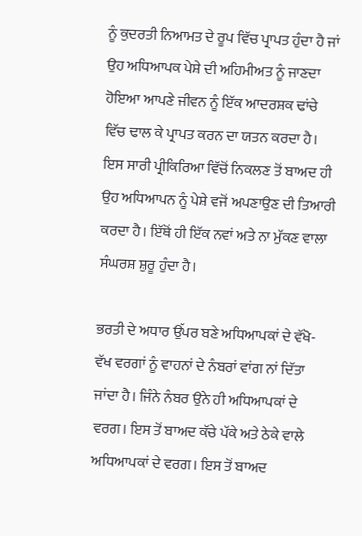ਨੂੰ ਕੁਦਰਤੀ ਨਿਆਮਤ ਦੇ ਰੂਪ ਵਿੱਚ ਪ੍ਰਾਪਤ ਹੁੰਦਾ ਹੈ ਜਾਂ ਉਹ ਅਧਿਆਪਕ ਪੇਸ਼ੇ ਦੀ ਅਹਿਮੀਅਤ ਨੂੰ ਜਾਣਦਾ ਹੋਇਆ ਆਪਣੇ ਜੀਵਨ ਨੂੰ ਇੱਕ ਆਦਰਸ਼ਕ ਢਾਂਚੇ ਵਿੱਚ ਢਾਲ ਕੇ ਪ੍ਰਾਪਤ ਕਰਨ ਦਾ ਯਤਨ ਕਰਦਾ ਹੈ। ਇਸ ਸਾਰੀ ਪ੍ਰੀਕਿਰਿਆ ਵਿੱਚੋਂ ਨਿਕਲਣ ਤੋਂ ਬਾਅਦ ਹੀ ਉਹ ਅਧਿਆਪਨ ਨੂੰ ਪੇਸ਼ੇ ਵਜੋਂ ਅਪਣਾਉਣ ਦੀ ਤਿਆਰੀ ਕਰਦਾ ਹੈ। ਇੱਥੋਂ ਹੀ ਇੱਕ ਨਵਾਂ ਅਤੇ ਨਾ ਮੁੱਕਣ ਵਾਲਾ ਸੰਘਰਸ਼ ਸ਼ੁਰੂ ਹੁੰਦਾ ਹੈ।

ਭਰਤੀ ਦੇ ਅਧਾਰ ਉੱਪਰ ਬਣੇ ਅਧਿਆਪਕਾਂ ਦੇ ਵੱਖੋ-ਵੱਖ ਵਰਗਾਂ ਨੂੰ ਵਾਹਨਾਂ ਦੇ ਨੰਬਰਾਂ ਵਾਂਗ ਨਾਂ ਦਿੱਤਾ ਜਾਂਦਾ ਹੈ। ਜਿੰਨੇ ਨੰਬਰ ਉਂਨੇ ਹੀ ਅਧਿਆਪਕਾਂ ਦੇ ਵਰਗ। ਇਸ ਤੋਂ ਬਾਅਦ ਕੱਚੇ ਪੱਕੇ ਅਤੇ ਠੇਕੇ ਵਾਲੇ ਅਧਿਆਪਕਾਂ ਦੇ ਵਰਗ। ਇਸ ਤੋਂ ਬਾਅਦ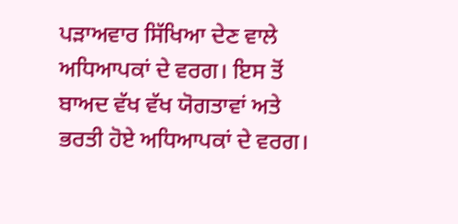ਪੜਾਅਵਾਰ ਸਿੱਖਿਆ ਦੇਣ ਵਾਲੇ ਅਧਿਆਪਕਾਂ ਦੇ ਵਰਗ। ਇਸ ਤੋਂ ਬਾਅਦ ਵੱਖ ਵੱਖ ਯੋਗਤਾਵਾਂ ਅਤੇ ਭਰਤੀ ਹੋਏ ਅਧਿਆਪਕਾਂ ਦੇ ਵਰਗ।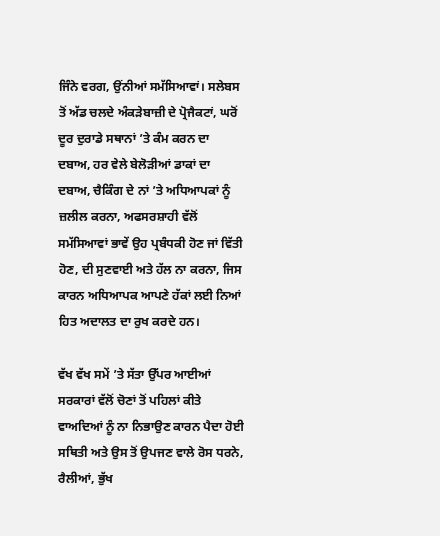ਜਿੰਨੇ ਵਰਗ, ਉਂਨੀਆਂ ਸਮੱਸਿਆਵਾਂ। ਸਲੇਬਸ ਤੋਂ ਅੱਡ ਚਲਦੇ ਅੰਕੜੇਬਾਜ਼ੀ ਦੇ ਪ੍ਰੋਜੈਕਟਾਂ, ਘਰੋਂ ਦੂਰ ਦੁਰਾਡੇ ਸਥਾਨਾਂ ’ਤੇ ਕੰਮ ਕਰਨ ਦਾ ਦਬਾਅ, ਹਰ ਵੇਲੇ ਬੇਲੋੜੀਆਂ ਡਾਕਾਂ ਦਾ ਦਬਾਅ, ਚੈਕਿੰਗ ਦੇ ਨਾਂ ’ਤੇ ਅਧਿਆਪਕਾਂ ਨੂੰ ਜ਼ਲੀਲ ਕਰਨਾ, ਅਫਸਰਸ਼ਾਹੀ ਵੱਲੋਂ ਸਮੱਸਿਆਵਾਂ ਭਾਵੇਂ ਉਹ ਪ੍ਰਬੰਧਕੀ ਹੋਣ ਜਾਂ ਵਿੱਤੀ ਹੋਣ, ਦੀ ਸੁਣਵਾਈ ਅਤੇ ਹੱਲ ਨਾ ਕਰਨਾ, ਜਿਸ ਕਾਰਨ ਅਧਿਆਪਕ ਆਪਣੇ ਹੱਕਾਂ ਲਈ ਨਿਆਂ ਹਿਤ ਅਦਾਲਤ ਦਾ ਰੁਖ ਕਰਦੇ ਹਨ।

ਵੱਖ ਵੱਖ ਸਮੇਂ ’ਤੇ ਸੱਤਾ ਉੱਪਰ ਆਈਆਂ ਸਰਕਾਰਾਂ ਵੱਲੋਂ ਚੋਣਾਂ ਤੋਂ ਪਹਿਲਾਂ ਕੀਤੇ ਵਾਅਦਿਆਂ ਨੂੰ ਨਾ ਨਿਭਾਉਣ ਕਾਰਨ ਪੈਦਾ ਹੋਈ ਸਥਿਤੀ ਅਤੇ ਉਸ ਤੋਂ ਉਪਜਣ ਵਾਲੇ ਰੋਸ ਧਰਨੇ, ਰੈਲੀਆਂ, ਭੁੱਖ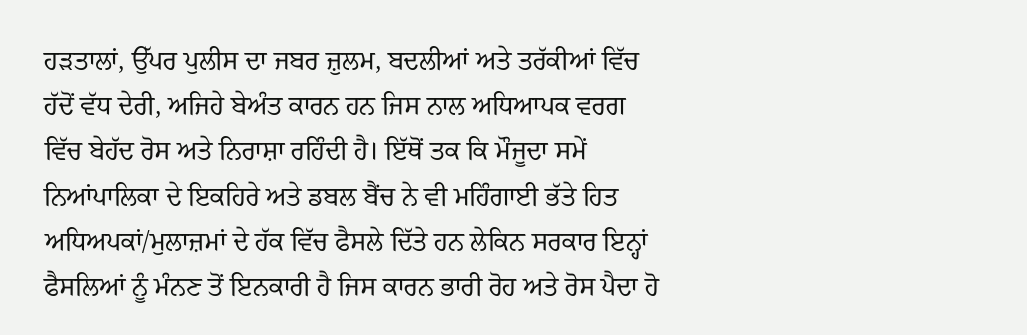ਹੜਤਾਲਾਂ, ਉੱਪਰ ਪੁਲੀਸ ਦਾ ਜਬਰ ਜ਼ੁਲਮ, ਬਦਲੀਆਂ ਅਤੇ ਤਰੱਕੀਆਂ ਵਿੱਚ ਹੱਦੋਂ ਵੱਧ ਦੇਰੀ, ਅਜਿਹੇ ਬੇਅੰਤ ਕਾਰਨ ਹਨ ਜਿਸ ਨਾਲ ਅਧਿਆਪਕ ਵਰਗ ਵਿੱਚ ਬੇਹੱਦ ਰੋਸ ਅਤੇ ਨਿਰਾਸ਼ਾ ਰਹਿੰਦੀ ਹੈ। ਇੱਥੋਂ ਤਕ ਕਿ ਮੌਜੂਦਾ ਸਮੇਂ ਨਿਆਂਪਾਲਿਕਾ ਦੇ ਇਕਹਿਰੇ ਅਤੇ ਡਬਲ ਬੈਂਚ ਨੇ ਵੀ ਮਹਿੰਗਾਈ ਭੱਤੇ ਹਿਤ ਅਧਿਅਪਕਾਂ/ਮੁਲਾਜ਼ਮਾਂ ਦੇ ਹੱਕ ਵਿੱਚ ਫੈਸਲੇ ਦਿੱਤੇ ਹਨ ਲੇਕਿਨ ਸਰਕਾਰ ਇਨ੍ਹਾਂ ਫੈਸਲਿਆਂ ਨੂੰ ਮੰਨਣ ਤੋਂ ਇਨਕਾਰੀ ਹੈ ਜਿਸ ਕਾਰਨ ਭਾਰੀ ਰੋਹ ਅਤੇ ਰੋਸ ਪੈਦਾ ਹੋ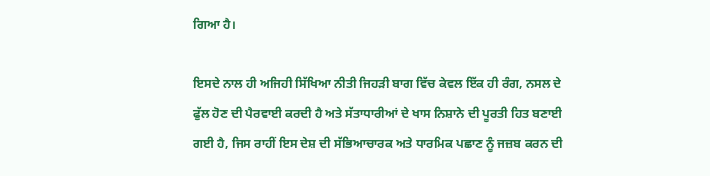ਗਿਆ ਹੈ।

ਇਸਦੇ ਨਾਲ ਹੀ ਅਜਿਹੀ ਸਿੱਖਿਆ ਨੀਤੀ ਜਿਹੜੀ ਬਾਗ ਵਿੱਚ ਕੇਵਲ ਇੱਕ ਹੀ ਰੰਗ, ਨਸਲ ਦੇ ਫੁੱਲ ਹੋਣ ਦੀ ਪੈਰਵਾਈ ਕਰਦੀ ਹੈ ਅਤੇ ਸੱਤਾਧਾਰੀਆਂ ਦੇ ਖਾਸ ਨਿਸ਼ਾਨੇ ਦੀ ਪੂਰਤੀ ਹਿਤ ਬਣਾਈ ਗਈ ਹੈ, ਜਿਸ ਰਾਹੀਂ ਇਸ ਦੇਸ਼ ਦੀ ਸੱਭਿਆਚਾਰਕ ਅਤੇ ਧਾਰਮਿਕ ਪਛਾਣ ਨੂੰ ਜਜ਼ਬ ਕਰਨ ਦੀ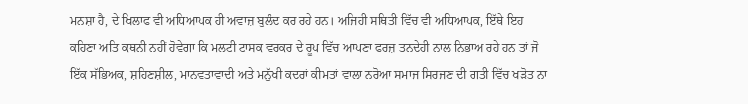ਮਨਸ਼ਾ ਹੈ, ਦੇ ਖਿਲਾਫ ਵੀ ਅਧਿਆਪਕ ਹੀ ਅਵਾਜ਼ ਬੁਲੰਦ ਕਰ ਰਹੇ ਹਨ। ਅਜਿਹੀ ਸਥਿਤੀ ਵਿੱਚ ਵੀ ਅਧਿਆਪਕ, ਇੱਥੇ ਇਹ ਕਹਿਣਾ ਅਤਿ ਕਥਨੀ ਨਹੀਂ ਹੋਵੇਗਾ ਕਿ ਮਲਟੀ ਟਾਸਕ ਵਰਕਰ ਦੇ ਰੂਪ ਵਿੱਚ ਆਪਣਾ ਫਰਜ਼ ਤਨਦੇਹੀ ਨਾਲ ਨਿਭਾਅ ਰਹੇ ਹਨ ਤਾਂ ਜੋ ਇੱਕ ਸੱਭਿਅਕ, ਸ਼ਹਿਣਸ਼ੀਲ, ਮਾਨਵਤਾਵਾਦੀ ਅਤੇ ਮਨੁੱਖੀ ਕਦਰਾਂ ਕੀਮਤਾਂ ਵਾਲਾ ਨਰੋਆ ਸਮਾਜ ਸਿਰਜਣ ਦੀ ਗਤੀ ਵਿੱਚ ਖੜੋਤ ਨਾ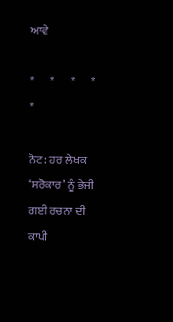ਆਵੇ

*       *       *       *       *

ਨੋਟ: ਹਰ ਲੇਖਕ ‘ਸਰੋਕਾਰ’ ਨੂੰ ਭੇਜੀ ਗਈ ਰਚਨਾ ਦੀ ਕਾਪੀ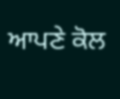ਆਪਣੇ ਕੋਲ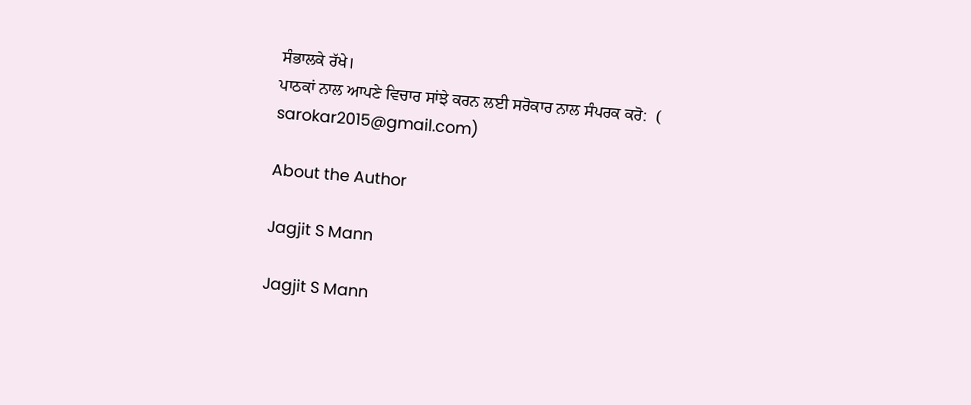ਸੰਭਾਲਕੇ ਰੱਖੇ।
ਪਾਠਕਾਂ ਨਾਲ ਆਪਣੇ ਵਿਚਾਰ ਸਾਂਝੇ ਕਰਨ ਲਈ ਸਰੋਕਾਰ ਨਾਲ ਸੰਪਰਕ ਕਰੋ:  (
sarokar2015@gmail.com)

About the Author

Jagjit S Mann

Jagjit S Mann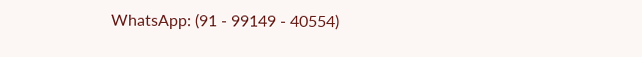WhatsApp: (91 - 99149 - 40554)